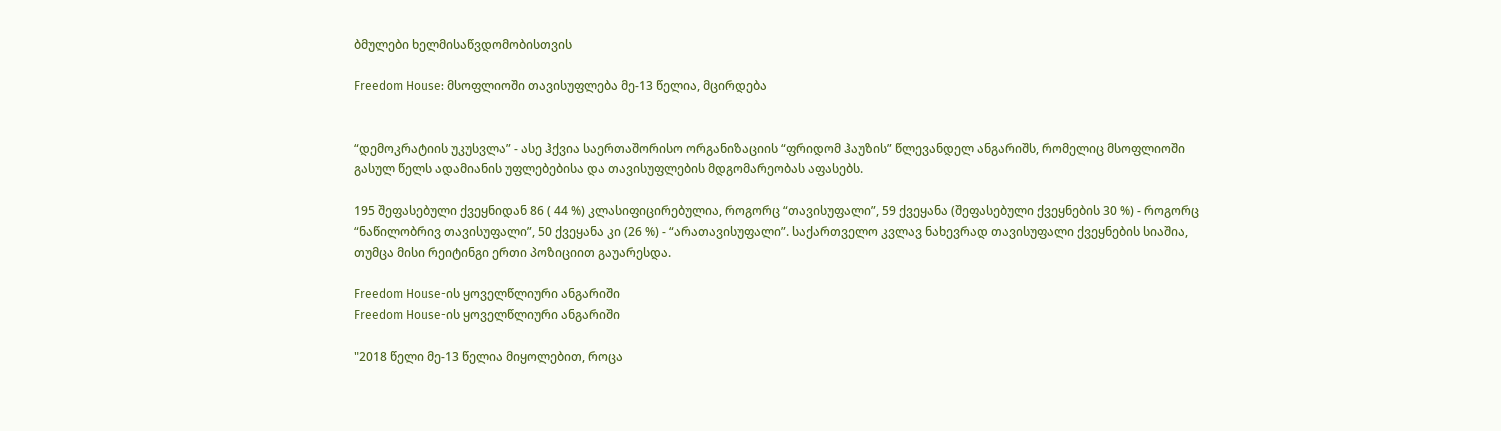ბმულები ხელმისაწვდომობისთვის

Freedom House: მსოფლიოში თავისუფლება მე-13 წელია, მცირდება


“დემოკრატიის უკუსვლა” - ასე ჰქვია საერთაშორისო ორგანიზაციის “ფრიდომ ჰაუზის” წლევანდელ ანგარიშს, რომელიც მსოფლიოში გასულ წელს ადამიანის უფლებებისა და თავისუფლების მდგომარეობას აფასებს.

195 შეფასებული ქვეყნიდან 86 ( 44 %) კლასიფიცირებულია, როგორც “თავისუფალი”, 59 ქვეყანა (შეფასებული ქვეყნების 30 %) - როგორც “ნაწილობრივ თავისუფალი”, 50 ქვეყანა კი (26 %) - “არათავისუფალი”. საქართველო კვლავ ნახევრად თავისუფალი ქვეყნების სიაშია, თუმცა მისი რეიტინგი ერთი პოზიციით გაუარესდა.

Freedom House-ის ყოველწლიური ანგარიში
Freedom House-ის ყოველწლიური ანგარიში

"2018 წელი მე-13 წელია მიყოლებით, როცა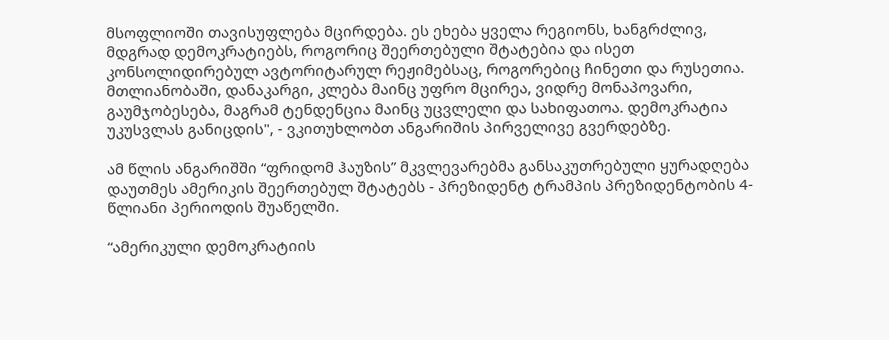მსოფლიოში თავისუფლება მცირდება. ეს ეხება ყველა რეგიონს, ხანგრძლივ, მდგრად დემოკრატიებს, როგორიც შეერთებული შტატებია და ისეთ კონსოლიდირებულ ავტორიტარულ რეჟიმებსაც, როგორებიც ჩინეთი და რუსეთია. მთლიანობაში, დანაკარგი, კლება მაინც უფრო მცირეა, ვიდრე მონაპოვარი, გაუმჯობესება, მაგრამ ტენდენცია მაინც უცვლელი და სახიფათოა. დემოკრატია უკუსვლას განიცდის", - ვკითუხლობთ ანგარიშის პირველივე გვერდებზე.

ამ წლის ანგარიშში “ფრიდომ ჰაუზის” მკვლევარებმა განსაკუთრებული ყურადღება დაუთმეს ამერიკის შეერთებულ შტატებს - პრეზიდენტ ტრამპის პრეზიდენტობის 4-წლიანი პერიოდის შუაწელში.

“ამერიკული დემოკრატიის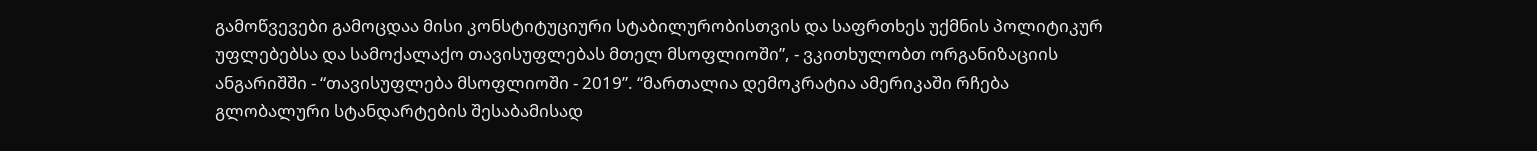გამოწვევები გამოცდაა მისი კონსტიტუციური სტაბილურობისთვის და საფრთხეს უქმნის პოლიტიკურ უფლებებსა და სამოქალაქო თავისუფლებას მთელ მსოფლიოში”, - ვკითხულობთ ორგანიზაციის ანგარიშში - “თავისუფლება მსოფლიოში - 2019”. “მართალია დემოკრატია ამერიკაში რჩება გლობალური სტანდარტების შესაბამისად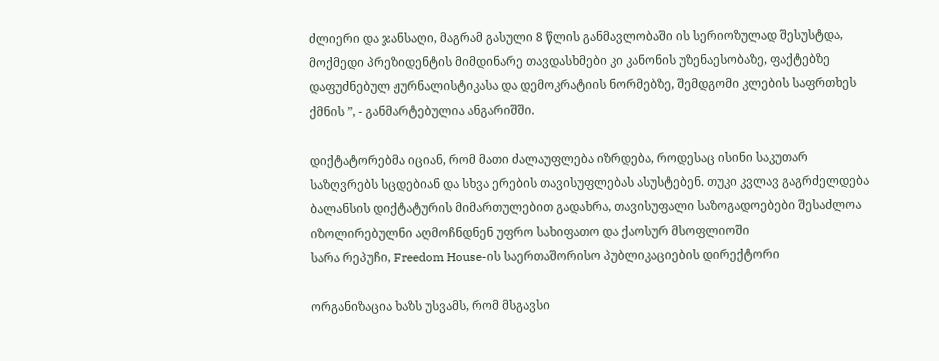ძლიერი და ჯანსაღი, მაგრამ გასული 8 წლის განმავლობაში ის სერიოზულად შესუსტდა, მოქმედი პრეზიდენტის მიმდინარე თავდასხმები კი კანონის უზენაესობაზე, ფაქტებზე დაფუძნებულ ჟურნალისტიკასა და დემოკრატიის ნორმებზე, შემდგომი კლების საფრთხეს ქმნის ”, - განმარტებულია ანგარიშში.

დიქტატორებმა იციან, რომ მათი ძალაუფლება იზრდება, როდესაც ისინი საკუთარ საზღვრებს სცდებიან და სხვა ერების თავისუფლებას ასუსტებენ. თუკი კვლავ გაგრძელდება ბალანსის დიქტატურის მიმართულებით გადახრა, თავისუფალი საზოგადოებები შესაძლოა იზოლირებულნი აღმოჩნდნენ უფრო სახიფათო და ქაოსურ მსოფლიოში
სარა რეპუჩი, Freedom House-ის საერთაშორისო პუბლიკაციების დირექტორი

ორგანიზაცია ხაზს უსვამს, რომ მსგავსი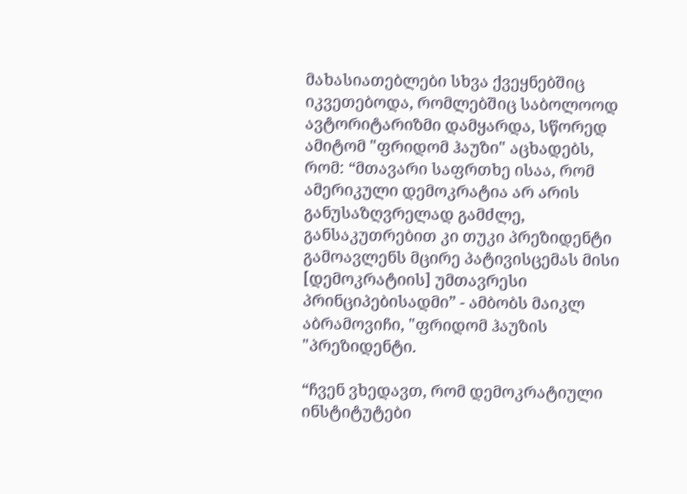მახასიათებლები სხვა ქვეყნებშიც იკვეთებოდა, რომლებშიც საბოლოოდ ავტორიტარიზმი დამყარდა, სწორედ ამიტომ "ფრიდომ ჰაუზი" აცხადებს, რომ: “მთავარი საფრთხე ისაა, რომ ამერიკული დემოკრატია არ არის განუსაზღვრელად გამძლე, განსაკუთრებით კი თუკი პრეზიდენტი გამოავლენს მცირე პატივისცემას მისი [დემოკრატიის] უმთავრესი პრინციპებისადმი” - ამბობს მაიკლ აბრამოვიჩი, "ფრიდომ ჰაუზის "პრეზიდენტი.

“ჩვენ ვხედავთ, რომ დემოკრატიული ინსტიტუტები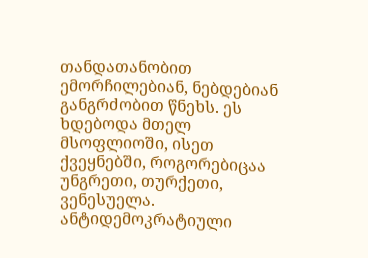თანდათანობით ემორჩილებიან, ნებდებიან განგრძობით წნეხს. ეს ხდებოდა მთელ მსოფლიოში, ისეთ ქვეყნებში, როგორებიცაა უნგრეთი, თურქეთი, ვენესუელა. ანტიდემოკრატიული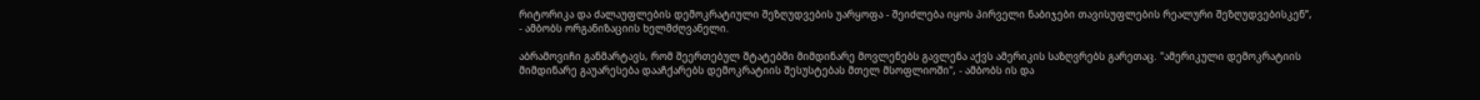რიტორიკა და ძალაუფლების დემოკრატიული შეზღუდვების უარყოფა - შეიძლება იყოს პირველი ნაბიჯები თავისუფლების რეალური შეზღუდვებისკენ”, - ამბობს ორგანიზაციის ხელმძღვანელი.

აბრამოვიჩი განმარტავს, რომ შეერთებულ შტატებში მიმდინარე მოვლენებს გავლენა აქვს ამერიკის საზღვრებს გარეთაც. "ამერიკული დემოკრატიის მიმდინარე გაუარესება დააჩქარებს დემოკრატიის შესუსტებას მთელ მსოფლიოში", - ამბობს ის და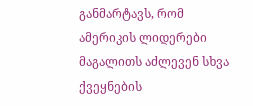განმარტავს, რომ ამერიკის ლიდერები მაგალითს აძლევენ სხვა ქვეყნების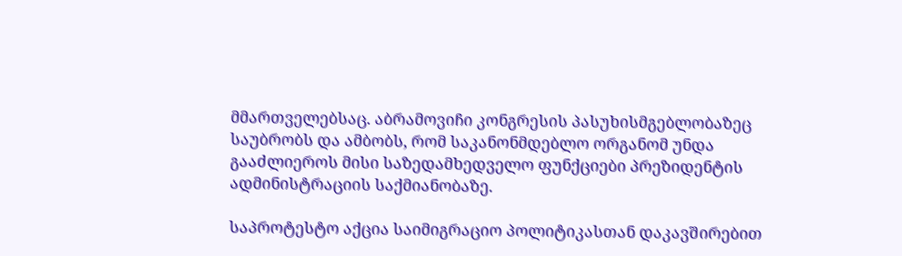მმართველებსაც. აბრამოვიჩი კონგრესის პასუხისმგებლობაზეც საუბრობს და ამბობს, რომ საკანონმდებლო ორგანომ უნდა გააძლიეროს მისი საზედამხედველო ფუნქციები პრეზიდენტის ადმინისტრაციის საქმიანობაზე.

საპროტესტო აქცია საიმიგრაციო პოლიტიკასთან დაკავშირებით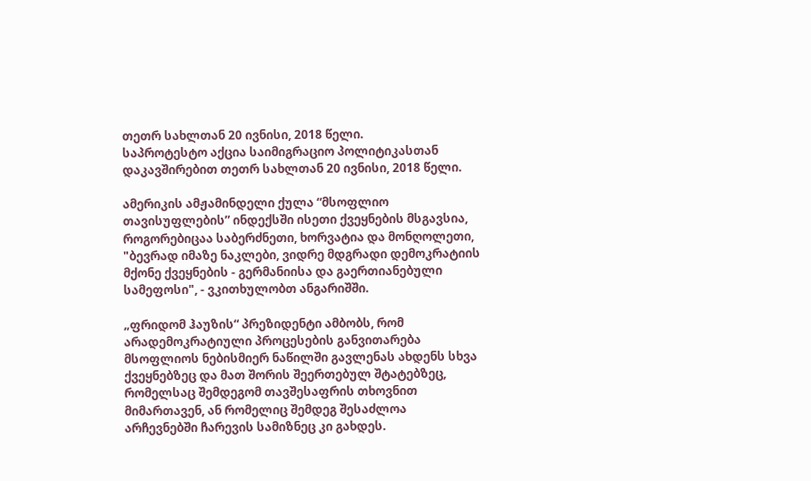თეთრ სახლთან 20 ივნისი, 2018 წელი.
საპროტესტო აქცია საიმიგრაციო პოლიტიკასთან დაკავშირებით თეთრ სახლთან 20 ივნისი, 2018 წელი.

ამერიკის ამჟამინდელი ქულა “მსოფლიო თავისუფლების” ინდექსში ისეთი ქვეყნების მსგავსია, როგორებიცაა საბერძნეთი, ხორვატია და მონღოლეთი, "ბევრად იმაზე ნაკლები, ვიდრე მდგრადი დემოკრატიის მქონე ქვეყნების - გერმანიისა და გაერთიანებული სამეფოსი", - ვკითხულობთ ანგარიშში.

„ფრიდომ ჰაუზის“ პრეზიდენტი ამბობს, რომ არადემოკრატიული პროცესების განვითარება მსოფლიოს ნებისმიერ ნაწილში გავლენას ახდენს სხვა ქვეყნებზეც და მათ შორის შეერთებულ შტატებზეც, რომელსაც შემდეგომ თავშესაფრის თხოვნით მიმართავენ, ან რომელიც შემდეგ შესაძლოა არჩევნებში ჩარევის სამიზნეც კი გახდეს.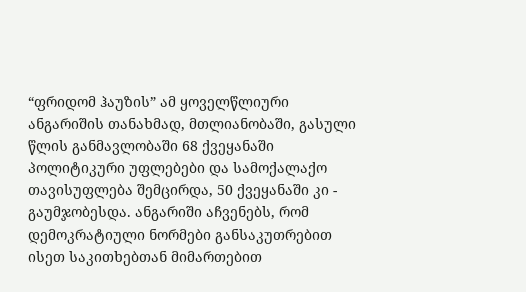“ფრიდომ ჰაუზის” ამ ყოველწლიური ანგარიშის თანახმად, მთლიანობაში, გასული წლის განმავლობაში 68 ქვეყანაში პოლიტიკური უფლებები და სამოქალაქო თავისუფლება შემცირდა, 50 ქვეყანაში კი - გაუმჯობესდა. ანგარიში აჩვენებს, რომ დემოკრატიული ნორმები განსაკუთრებით ისეთ საკითხებთან მიმართებით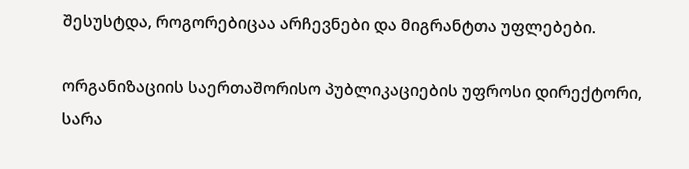შესუსტდა, როგორებიცაა არჩევნები და მიგრანტთა უფლებები.

ორგანიზაციის საერთაშორისო პუბლიკაციების უფროსი დირექტორი, სარა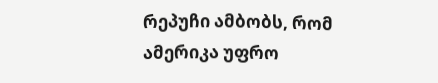რეპუჩი ამბობს, რომ ამერიკა უფრო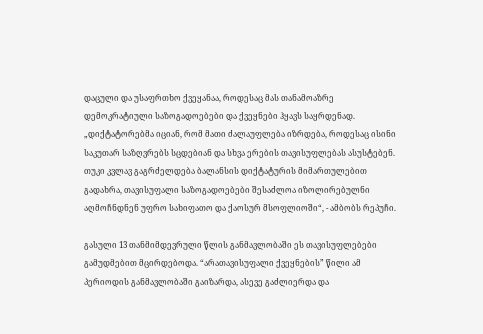დაცული და უსაფრთხო ქვეყანაა, როდესაც მას თანამოაზრე დემოკრატიული საზოგადოებები და ქვეყნები ჰყავს საყრდენად. „დიქტატორებმა იციან, რომ მათი ძალაუფლება იზრდება, როდესაც ისინი საკუთარ საზღვრებს სცდებიან და სხვა ერების თავისუფლებას ასუსტებენ. თუკი კვლავ გაგრძელდება ბალანსის დიქტატურის მიმართულებით გადახრა, თავისუფალი საზოგადოებები შესაძლოა იზოლირებულნი აღმოჩნდნენ უფრო სახიფათო და ქაოსურ მსოფლიოში“, - ამბობს რეპუჩი.

გასული 13 თანმიმდევრული წლის განმავლობაში ეს თავისუფლებები გამუდმებით მცირდებოდა. “არათავისუფალი ქვეყნების” წილი ამ პერიოდის განმავლობაში გაიზარდა, ასევე გაძლიერდა და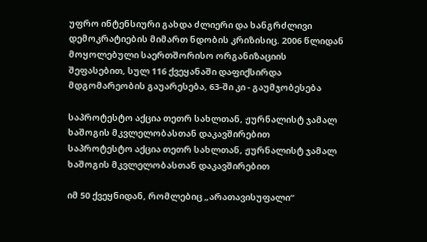უფრო ინტენსიური გახდა ძლიერი და ხანგრძლივი დემოკრატიების მიმართ ნდობის კრიზისიც. 2006 წლიდან მოყოლებული საერთშორისო ორგანიზაციის შეფასებით, სულ 116 ქვეყანაში დაფიქსირდა მდგომარეობის გაუარესება, 63-ში კი - გაუმჯობესება

საპროტესტო აქცია თეთრ სახლთან, ჟურნალისტ ჯამალ ხაშოგის მკვლელობასთან დაკავშირებით
საპროტესტო აქცია თეთრ სახლთან, ჟურნალისტ ჯამალ ხაშოგის მკვლელობასთან დაკავშირებით

იმ 50 ქვეყნიდან, რომლებიც „არათავისუფალი“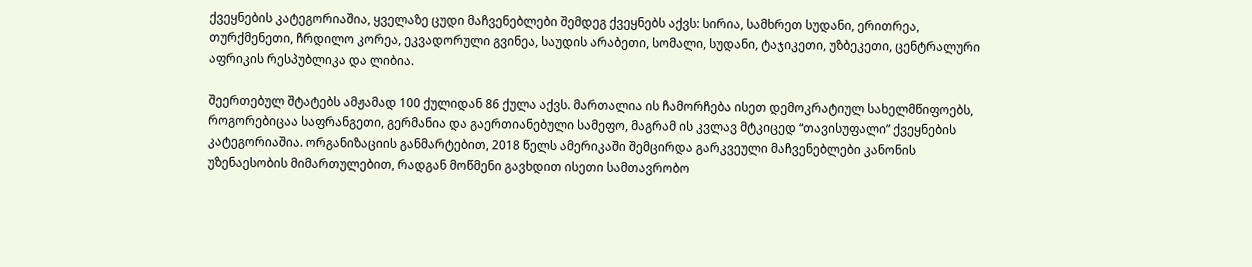ქვეყნების კატეგორიაშია, ყველაზე ცუდი მაჩვენებლები შემდეგ ქვეყნებს აქვს: სირია, სამხრეთ სუდანი, ერითრეა, თურქმენეთი, ჩრდილო კორეა, ეკვადორული გვინეა, საუდის არაბეთი, სომალი, სუდანი, ტაჯიკეთი, უზბეკეთი, ცენტრალური აფრიკის რესპუბლიკა და ლიბია.

შეერთებულ შტატებს ამჟამად 100 ქულიდან 86 ქულა აქვს. მართალია ის ჩამორჩება ისეთ დემოკრატიულ სახელმწიფოებს, როგორებიცაა საფრანგეთი, გერმანია და გაერთიანებული სამეფო, მაგრამ ის კვლავ მტკიცედ “თავისუფალი” ქვეყნების კატეგორიაშია. ორგანიზაციის განმარტებით, 2018 წელს ამერიკაში შემცირდა გარკვეული მაჩვენებლები კანონის უზენაესობის მიმართულებით, რადგან მოწმენი გავხდით ისეთი სამთავრობო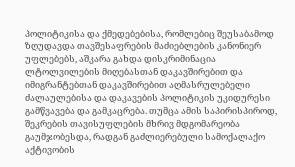პოლიტიკისა და ქმედებებისა, რომლებიც შეუსაბამოდ ზღუდავდა თავშესაფრების მაძიებლების კანონიერ უფლებებს, აშკარა გახდა დისკრიმინაცია ლტოლვილების მიღებასთან დაკავშირებით და იმიგრანტებთან დაკავშირებით აღმასრულებელი ძალაულებისა და დაკავების პოლიტიკის უკიდურესი გამწვავება და გამკაცრება. თუმცა ამის საპირისპიროდ, შეკრების თავისუფლების მხრივ მდგომარეობა გაუმჯობესდა, რადგან გაძლიერებული სამოქალაქო აქტივობის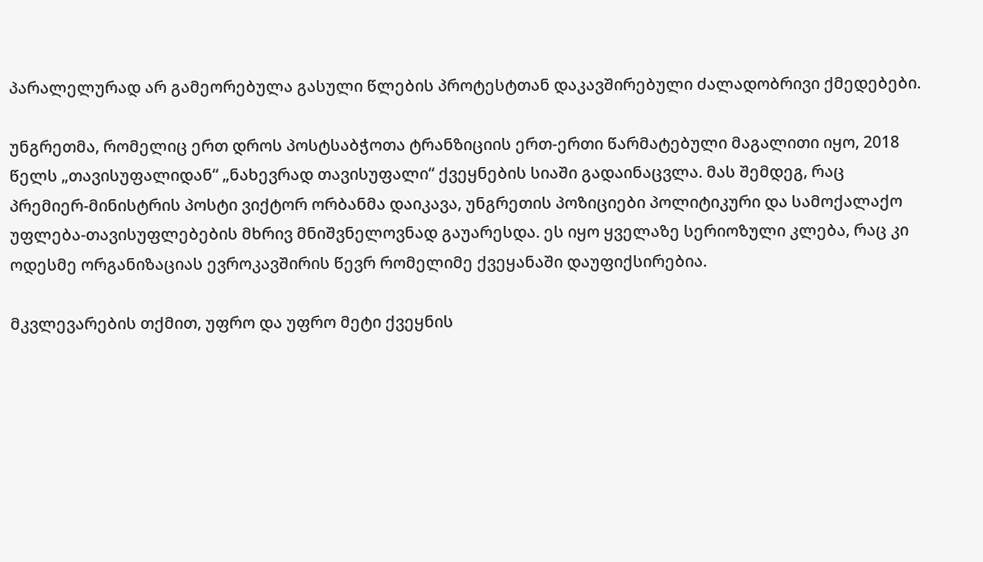პარალელურად არ გამეორებულა გასული წლების პროტესტთან დაკავშირებული ძალადობრივი ქმედებები.

უნგრეთმა, რომელიც ერთ დროს პოსტსაბჭოთა ტრანზიციის ერთ-ერთი წარმატებული მაგალითი იყო, 2018 წელს „თავისუფალიდან“ „ნახევრად თავისუფალი“ ქვეყნების სიაში გადაინაცვლა. მას შემდეგ, რაც პრემიერ-მინისტრის პოსტი ვიქტორ ორბანმა დაიკავა, უნგრეთის პოზიციები პოლიტიკური და სამოქალაქო უფლება-თავისუფლებების მხრივ მნიშვნელოვნად გაუარესდა. ეს იყო ყველაზე სერიოზული კლება, რაც კი ოდესმე ორგანიზაციას ევროკავშირის წევრ რომელიმე ქვეყანაში დაუფიქსირებია.

მკვლევარების თქმით, უფრო და უფრო მეტი ქვეყნის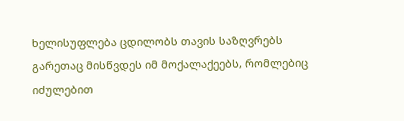ხელისუფლება ცდილობს თავის საზღვრებს გარეთაც მისწვდეს იმ მოქალაქეებს, რომლებიც იძულებით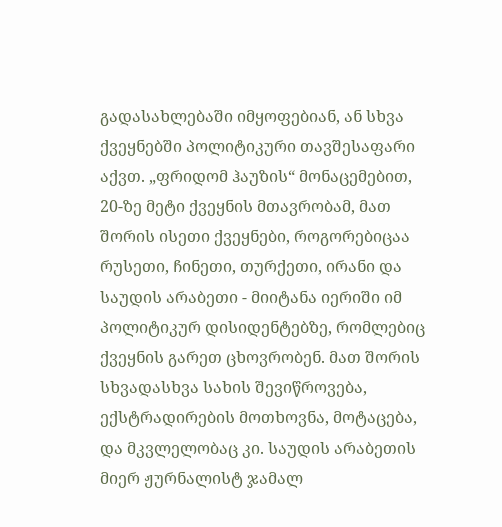გადასახლებაში იმყოფებიან, ან სხვა ქვეყნებში პოლიტიკური თავშესაფარი აქვთ. „ფრიდომ ჰაუზის“ მონაცემებით, 20-ზე მეტი ქვეყნის მთავრობამ, მათ შორის ისეთი ქვეყნები, როგორებიცაა რუსეთი, ჩინეთი, თურქეთი, ირანი და საუდის არაბეთი - მიიტანა იერიში იმ პოლიტიკურ დისიდენტებზე, რომლებიც ქვეყნის გარეთ ცხოვრობენ. მათ შორის სხვადასხვა სახის შევიწროვება, ექსტრადირების მოთხოვნა, მოტაცება, და მკვლელობაც კი. საუდის არაბეთის მიერ ჟურნალისტ ჯამალ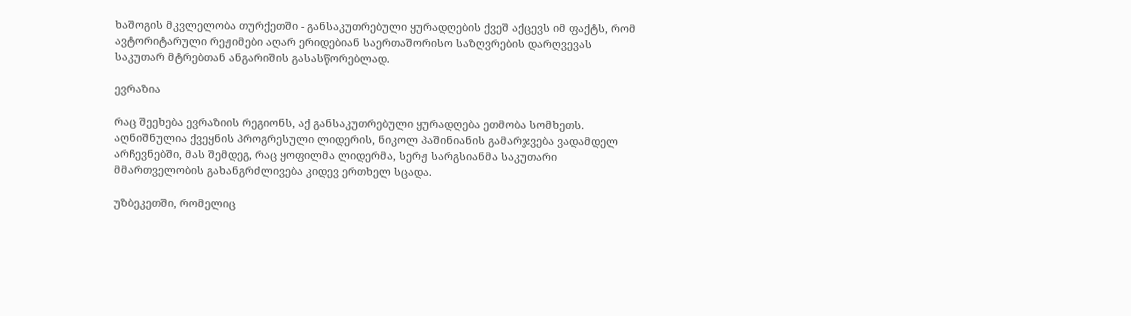ხაშოგის მკვლელობა თურქეთში - განსაკუთრებული ყურადღების ქვეშ აქცევს იმ ფაქტს, რომ ავტორიტარული რეჟიმები აღარ ერიდებიან საერთაშორისო საზღვრების დარღვევას საკუთარ მტრებთან ანგარიშის გასასწორებლად.

ევრაზია

რაც შეეხება ევრაზიის რეგიონს, აქ განსაკუთრებული ყურადღება ეთმობა სომხეთს. აღნიშნულია ქვეყნის პროგრესული ლიდერის, ნიკოლ პაშინიანის გამარჯვება ვადამდელ არჩევნებში, მას შემდეგ, რაც ყოფილმა ლიდერმა, სერჟ სარგსიანმა საკუთარი მმართველობის გახანგრძლივება კიდევ ერთხელ სცადა.

უზბეკეთში, რომელიც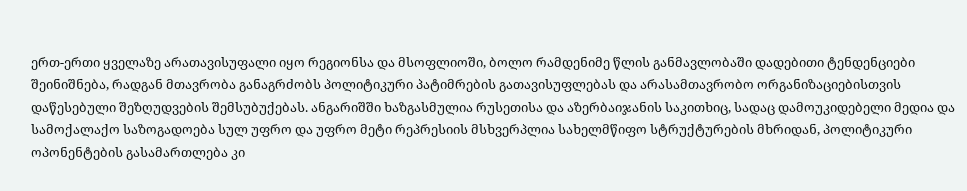ერთ-ერთი ყველაზე არათავისუფალი იყო რეგიონსა და მსოფლიოში, ბოლო რამდენიმე წლის განმავლობაში დადებითი ტენდენციები შეინიშნება, რადგან მთავრობა განაგრძობს პოლიტიკური პატიმრების გათავისუფლებას და არასამთავრობო ორგანიზაციებისთვის დაწესებული შეზღუდვების შემსუბუქებას. ანგარიშში ხაზგასმულია რუსეთისა და აზერბაიჯანის საკითხიც, სადაც დამოუკიდებელი მედია და სამოქალაქო საზოგადოება სულ უფრო და უფრო მეტი რეპრესიის მსხვერპლია სახელმწიფო სტრუქტურების მხრიდან, პოლიტიკური ოპონენტების გასამართლება კი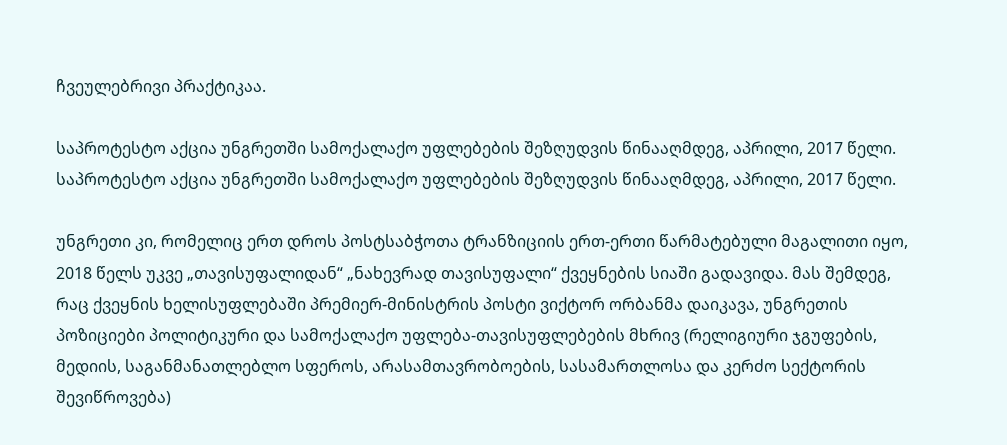ჩვეულებრივი პრაქტიკაა.

საპროტესტო აქცია უნგრეთში სამოქალაქო უფლებების შეზღუდვის წინააღმდეგ, აპრილი, 2017 წელი.
საპროტესტო აქცია უნგრეთში სამოქალაქო უფლებების შეზღუდვის წინააღმდეგ, აპრილი, 2017 წელი.

უნგრეთი კი, რომელიც ერთ დროს პოსტსაბჭოთა ტრანზიციის ერთ-ერთი წარმატებული მაგალითი იყო, 2018 წელს უკვე „თავისუფალიდან“ „ნახევრად თავისუფალი“ ქვეყნების სიაში გადავიდა. მას შემდეგ, რაც ქვეყნის ხელისუფლებაში პრემიერ-მინისტრის პოსტი ვიქტორ ორბანმა დაიკავა, უნგრეთის პოზიციები პოლიტიკური და სამოქალაქო უფლება-თავისუფლებების მხრივ (რელიგიური ჯგუფების, მედიის, საგანმანათლებლო სფეროს, არასამთავრობოების, სასამართლოსა და კერძო სექტორის შევიწროვება)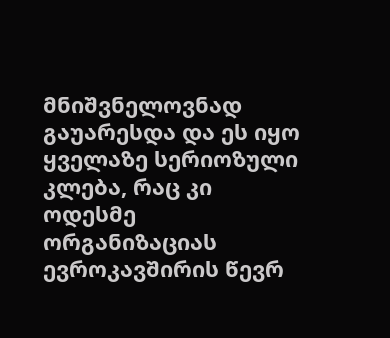მნიშვნელოვნად გაუარესდა და ეს იყო ყველაზე სერიოზული კლება, რაც კი ოდესმე ორგანიზაციას ევროკავშირის წევრ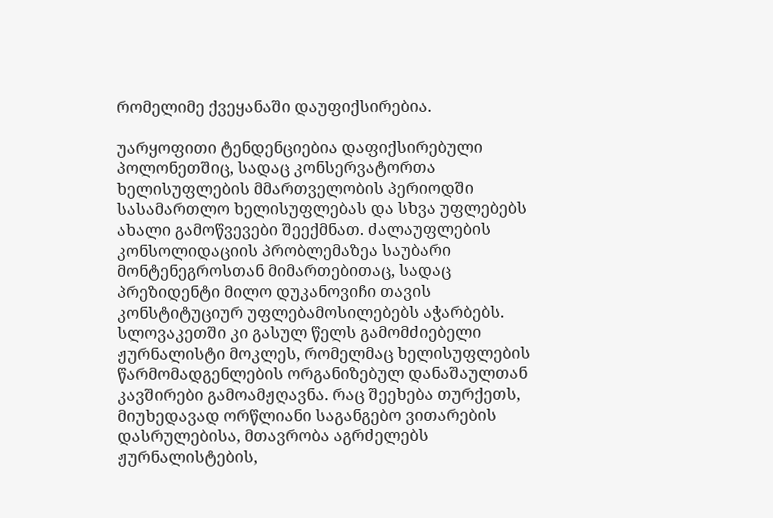რომელიმე ქვეყანაში დაუფიქსირებია.

უარყოფითი ტენდენციებია დაფიქსირებული პოლონეთშიც, სადაც კონსერვატორთა ხელისუფლების მმართველობის პერიოდში სასამართლო ხელისუფლებას და სხვა უფლებებს ახალი გამოწვევები შეექმნათ. ძალაუფლების კონსოლიდაციის პრობლემაზეა საუბარი მონტენეგროსთან მიმართებითაც, სადაც პრეზიდენტი მილო დუკანოვიჩი თავის კონსტიტუციურ უფლებამოსილებებს აჭარბებს. სლოვაკეთში კი გასულ წელს გამომძიებელი ჟურნალისტი მოკლეს, რომელმაც ხელისუფლების წარმომადგენლების ორგანიზებულ დანაშაულთან კავშირები გამოამჟღავნა. რაც შეეხება თურქეთს, მიუხედავად ორწლიანი საგანგებო ვითარების დასრულებისა, მთავრობა აგრძელებს ჟურნალისტების,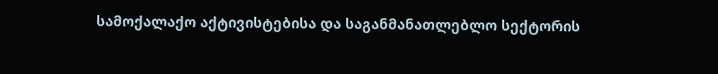სამოქალაქო აქტივისტებისა და საგანმანათლებლო სექტორის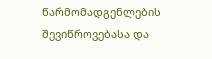წარმომადგენლების შევიწროვებასა და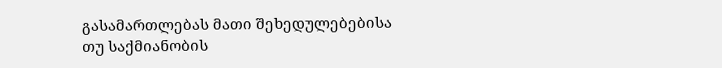გასამართლებას მათი შეხედულებებისა თუ საქმიანობის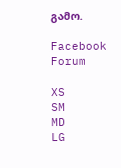გამო.

Facebook Forum

XS
SM
MD
LG